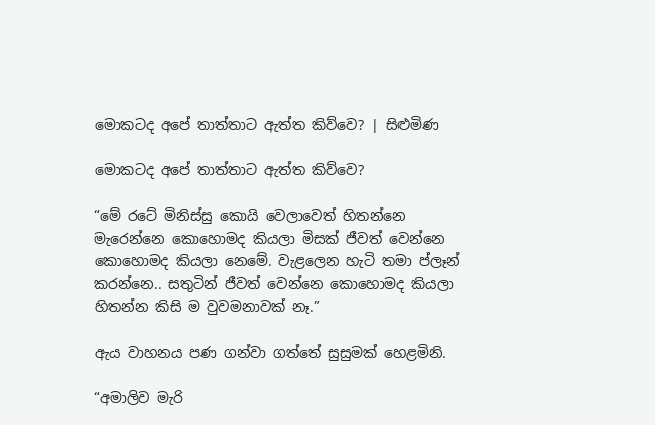මොකටද අපේ තාත්තාට ඇත්ත කිව්වෙ? | සිළුමිණ

මොකටද අපේ තාත්තාට ඇත්ත කිව්වෙ?

“මේ රටේ මිනිස්සු කොයි වෙලාවෙත් හිතන්නෙ මැරෙන්නෙ කොහොමද කියලා මිසක් ජීවත් වෙන්නෙ කොහොමද කියලා නෙමේ. වැළලෙන හැටි තමා ප්ලෑන් කරන්නෙ.. සතුටින් ජීවත් වෙන්නෙ කොහොමද කියලා හිතන්න කිසි ම වුවමනාවක් නෑ.”

ඇය වාහනය පණ ගන්වා ගත්තේ සුසුමක් හෙළමිනි.

“අමාලිව මැරි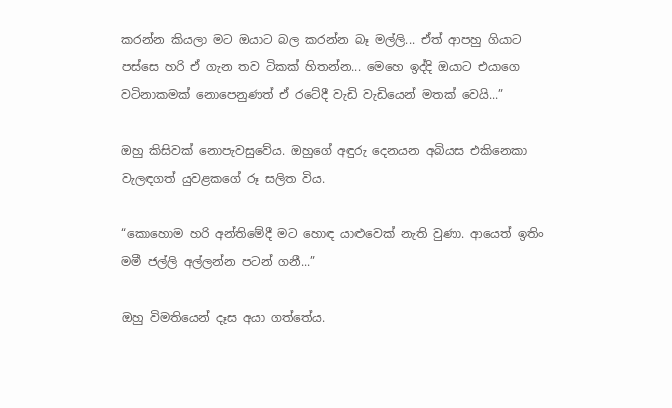කරන්න කියලා මට ඔයාට බල කරන්න බෑ මල්ලි... ඒත් ආපහු ගියාට පස්සෙ හරි ඒ ගැන තව ටිකක් හිතන්න... මෙහෙ ඉද්දි ඔයාට එයාගෙ වටිනාකමක් නොපෙනුණත් ඒ රටේදී වැඩි වැඩියෙන් මතක් වෙයි...”

ඔහු කිසිවක් නොපැවසුවේය. ඔහුගේ අඳුරු දෙනයන අබියස එකිනෙකා වැලඳගත් යුවළකගේ රූ සලිත විය.

“කොහොම හරි අන්තිමේදී මට හොඳ යාළුවෙක් නැති වුණා. ආයෙත් ඉතිං මමී ජල්ලි අල්ලන්න පටන් ගනී...”

ඔහු විමතියෙන් දෑස අයා ගත්තේය.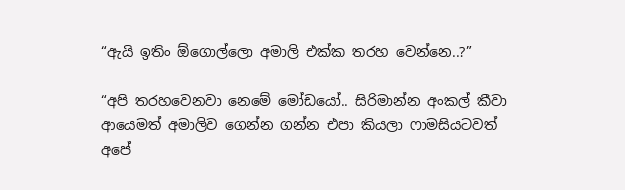“ඇයි ඉතිං ඕගොල්ලො අමාලි එක්ක තරහ වෙන්නෙ..?”

“අපි තරහවෙනවා නෙමේ මෝඩයෝ.. සිරිමාන්න අංකල් කීවා ආයෙමත් අමාලිව ගෙන්න ගන්න එපා කියලා ෆාමසියටවත් අපේ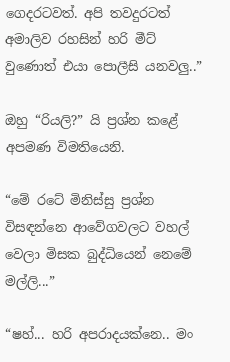ගෙදරටවත්. අපි තවදුරටත් අමාලිව රහසින් හරි මීට් වුණොත් එයා පොලීසි යනවලු..”

ඔහු “රියලි?” යි ප්‍රශ්න කළේ අපමණ විමතියෙනි.

“මේ රටේ මිනිස්සු ප්‍රශ්න විසඳන්නෙ ආවේගවලට වහල් වෙලා මිසක බුද්ධියෙන් නෙමේ මල්ලි...”

“ෂහ්... හරි අපරාදයක්නෙ.. මං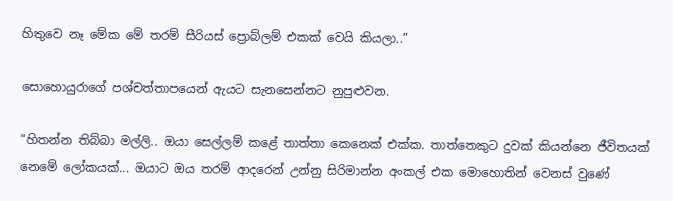හිතුවෙ නෑ මේක මේ තරම් සීරියස් ප්‍රොබ්ලම් එකක් වෙයි කියලා..”

සොහොයුරාගේ පශ්චත්තාපයෙන් ඇයට සැනසෙන්නට නුපුළුවන.

“හිතන්න තිබ්බා මල්ලි.. ඔයා සෙල්ලම් කළේ තාත්තා කෙනෙක් එක්ක. තාත්තෙකුට දුවක් කියන්නෙ ජීවිතයක් නෙමේ ලෝකයක්... ඔයාට ඔය තරම් ආදරෙන් උන්නු සිරිමාන්න අංකල් එක මොහොතින් වෙනස් වුණේ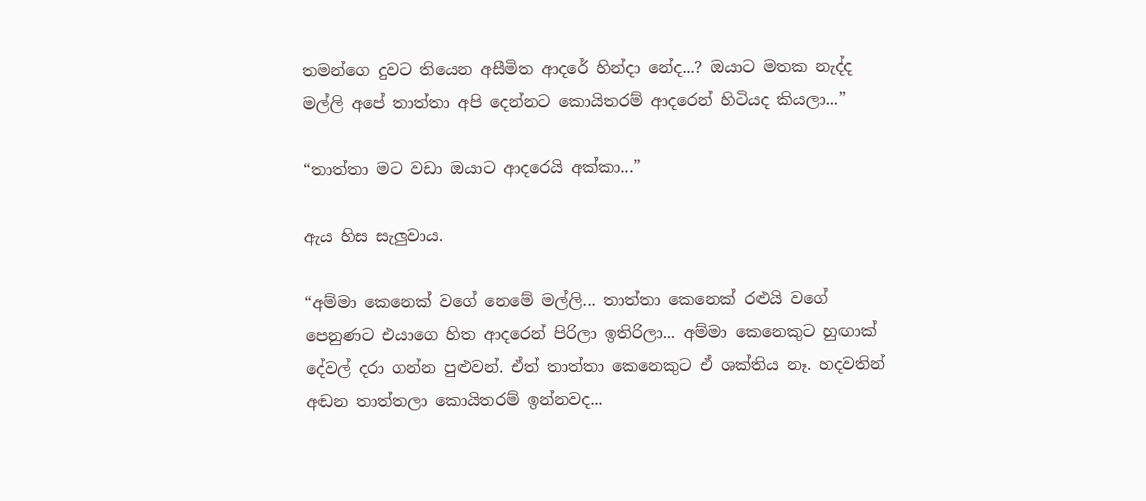තමන්ගෙ දුවට තියෙන අසීමිත ආදරේ හින්දා නේද...? ඔයාට මතක නැද්ද මල්ලි අපේ තාත්තා අපි‍ දෙන්නට කොයිතරම් ආදරෙන් හිටියද කියලා...”

“තාත්තා මට වඩා ඔයාට ආදරෙයි අක්කා...”

ඇය හිස සැලුවාය.

“අම්මා කෙනෙක් වගේ නෙමේ මල්ලි... තාත්තා කෙනෙක් රළුයි වගේ පෙනුණට එයාගෙ හිත ආදරෙන් පිරිලා ඉතිරිලා... අම්මා කෙනෙකුට හුඟාක් දේවල් දරා ගන්න පුළුවන්. ඒත් තාත්තා කෙනෙකුට ඒ ශක්තිය නෑ. හදවතින් අඬන තාත්තලා කොයිතරම් ඉන්නවද...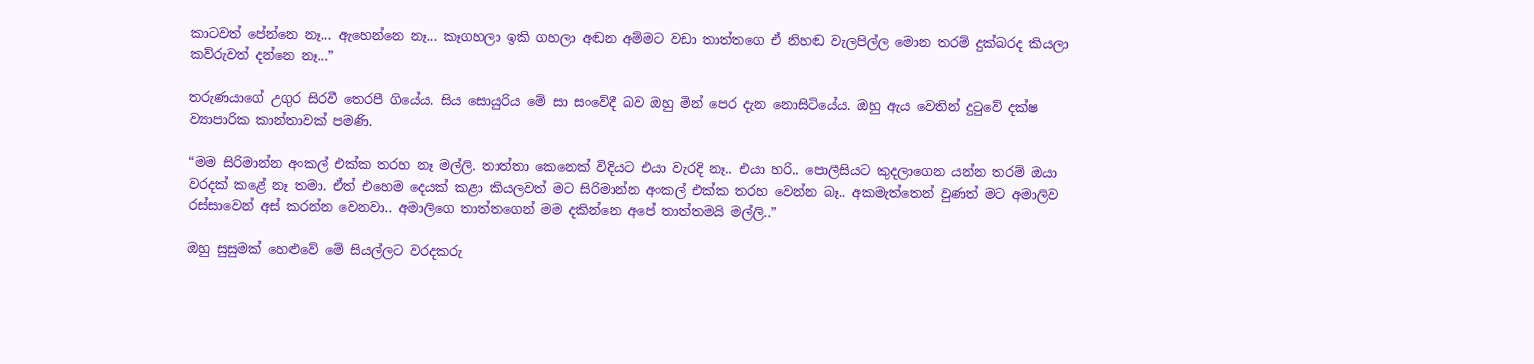කාටවත් පේන්නෙ නෑ... ඇහෙන්නෙ නෑ... කෑගහලා ඉකි ගහලා අඬන අම්මට වඩා තාත්තගෙ ඒ නිහඬ වැලපිල්ල මොන තරම් දුක්බරද කියලා කව්රුවත් දන්නෙ නෑ...”

තරුණයාගේ උගුර සිරවී තෙරපී ගියේය. සිය ‍සොයුරිය මේ සා සංවේදී බව ඔහු මින් පෙර දැන නොසිටියේය. ඔහු ඇය වෙතින් දුටුවේ දක්ෂ ව්‍යාපාරික කාන්තාවක් පමණි.

“මම සිරිමාන්න අංකල් එක්ක තරහ නෑ මල්ලි. තාත්තා කෙනෙක් විදියට එයා වැරදි නෑ.. එයා හරි.. පොලීසියට කුදලාගෙන යන්න තරම් ඔයා වරදක් කළේ නෑ තමා. ඒත් එහෙම දෙයක් කළා කියලවත් මට සිරිමාන්න අංකල් එක්ක තරහ වෙන්න බෑ.. අකමැත්තෙන් වුණත් මට අමාලිව රස්සාවෙන් අස් කරන්න වෙනවා.. අමාලිගෙ තාත්තගෙන් මම දකින්නෙ අපේ තාත්තමයි මල්ලි..”

ඔහු සුසුමක් හෙළුවේ මේ සියල්ලට වරදකරු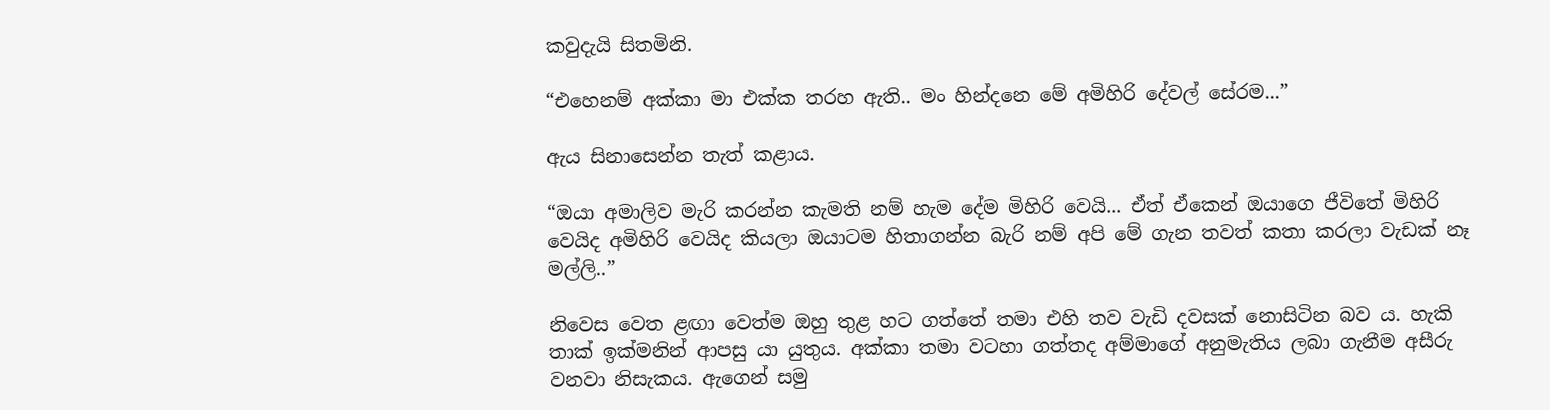කවුදැයි සිතමිනි.

“එහෙනම් අක්කා මා එක්ක තරහ ඇති.. මං හින්දනෙ මේ අමිහිරි දේවල් සේරම...”

ඇය සිනාසෙන්න තැත් කළාය.

“ඔයා අමාලිව මැරි කරන්න කැමති නම් හැම දේම මිහිරි වෙයි... ඒත් ඒකෙන් ඔයාගෙ ජීවිතේ මිහිරි වෙයිද අමිහිරි වෙයිද කියලා ඔයාටම හිතාගන්න බැරි නම් අපි මේ ගැන තවත් කතා කරලා වැඩක් නෑ මල්ලි..”

නිවෙස වෙත ළඟා වෙත්ම ඔහු තුළ හට ගත්තේ තමා එහි තව වැඩි දවසක් නොසිටින බව ය. හැකි තාක් ඉක්මනින් ආපසු යා යුතුය. අක්කා තමා වටහා ගත්තද අම්මාගේ අනුමැතිය ලබා ගැනීම අසීරු වනවා නිසැකය. ඇගෙන් සමු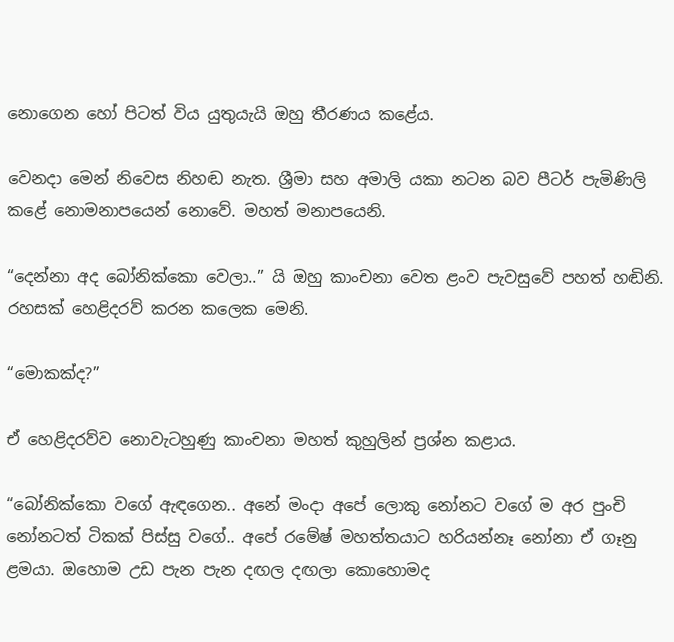නොගෙන හෝ පිටත් විය යුතුයැයි ඔහු තීරණය කළේය.

වෙනදා මෙන් නිවෙස නිහඬ නැත. ශ්‍රීමා සහ අමාලි යකා නටන බව පීටර් පැමිණිලි කළේ නොමනාපයෙන් නොවේ. මහත් මනාපයෙනි.

“දෙන්නා අද බෝනික්කො වෙලා..” යි ඔහු කාංචනා වෙත ළංව පැවසුවේ පහත් හඬිනි. රහසක් හෙළිදරව් කරන කලෙක මෙනි.

“මොකක්ද?”

ඒ හෙළිදරව්ව නොවැටහුණු කාංචනා මහත් කුහුලින් ප්‍රශ්න කළාය.

“බෝනික්කො වගේ ඇඳගෙන.. අනේ මංදා අපේ ලොකු නෝනට වගේ ම අර පුංචි නෝනටත් ටිකක් පිස්සු වගේ.. අපේ රමේෂ් මහත්තයාට හරියන්නෑ නෝනා ඒ ගෑනු ළමයා. ඔහොම උඩ පැන පැන දඟල දඟලා කොහොමද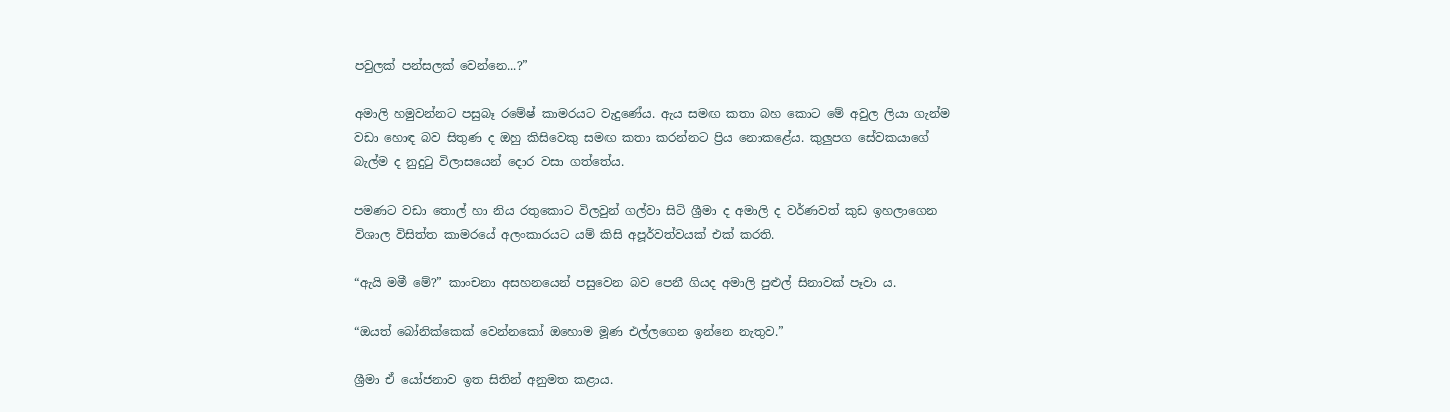පවුලක් පන්සලක් වෙන්නෙ...?”

අමාලි හමුවන්නට පසුබෑ රමේෂ් කාමරයට වැදුණේය. ඇය සමඟ කතා බහ කොට මේ අවුල ලියා ගැන්ම වඩා හොඳ බව සිතුණ ද ඔහු කිසිවෙකු සමඟ කතා කරන්නට ප්‍රිය නොකළේය. කුලුපග සේවකයාගේ බැල්ම ද නුදුටු විලාසයෙන් දොර වසා ගත්තේය.

පමණට වඩා තොල් හා නිය රතුකොට විලවුන් ගල්වා සිටි ශ්‍රීමා ද අමාලි ද වර්ණවත් කුඩ ඉහලාගෙන විශාල විසිත්ත කාමරයේ අලංකාරයට යම් කිසි අපූර්වත්වයක් එක් කරති.

“ඇයි මමී මේ?” කාංචනා අසහනයෙන් පසුවෙන බව පෙනී ගියද අමාලි පුළුල් සිනාවක් පෑවා ය.

“ඔයත් බෝනික්කෙක් වෙන්නකෝ ඔහොම මූණ එල්ලගෙන ඉන්නෙ නැතුව.”

ශ්‍රීමා ඒ යෝජනාව ඉත සිතින් අනුමත කළාය.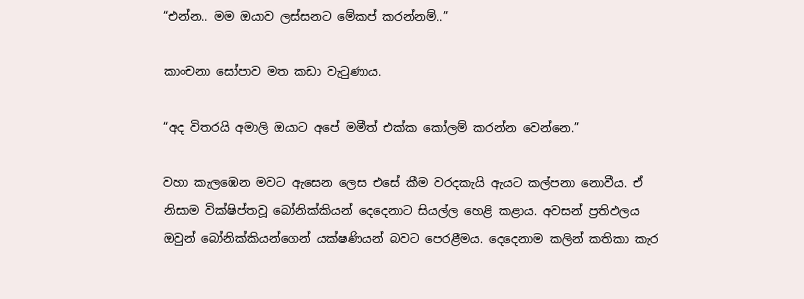“එන්න.. මම ඔයාව ලස්සනට මේකප් කරන්නම්..”

කාංචනා සෝපාව මත කඩා වැටුණාය.

“අද විතරයි අමාලි ඔයාට අපේ මමීත් එක්ක කෝලම් කරන්න වෙන්නෙ.”

වහා කැලඹෙන මවට ඇසෙන ලෙස එසේ කීම වරදකැයි ඇයට කල්පනා නොවීය. ඒ නිසාම වික්ෂිප්තවූ බෝනික්කියන් දෙදෙනාට සියල්ල හෙළි කළාය. අවසන් ප්‍රතිඵලය ඔවුන් බෝනික්කියන්ගෙන් යක්ෂණියන් බවට පෙරළීමය. දෙදෙනාම කලින් කතිකා කැර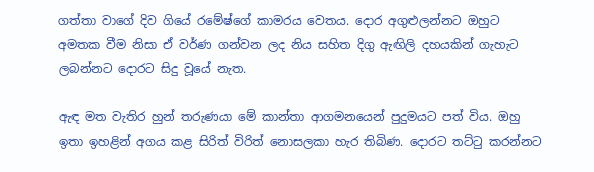ගත්තා වාගේ දිව ගියේ රමේෂ්ගේ කාමරය වෙතය. දොර අගුළුලන්නට ඔහුට අමතක වීම නිසා ඒ වර්ණ ගන්වන ලද නිය සහිත දිගු ඇඟිලි දහයකින් ගැහැට ලබන්නට දොරට සිදු වූයේ නැත.

ඇඳ මත වැතිර හුන් තරුණයා මේ කාන්තා ආගමනයෙන් පුදුමයට පත් විය. ඔහු ඉතා ‍ඉහළින් අගය කළ සිරිත් විරිත් නොසලකා හැර තිබිණ. දොරට තට්ටු කරන්නට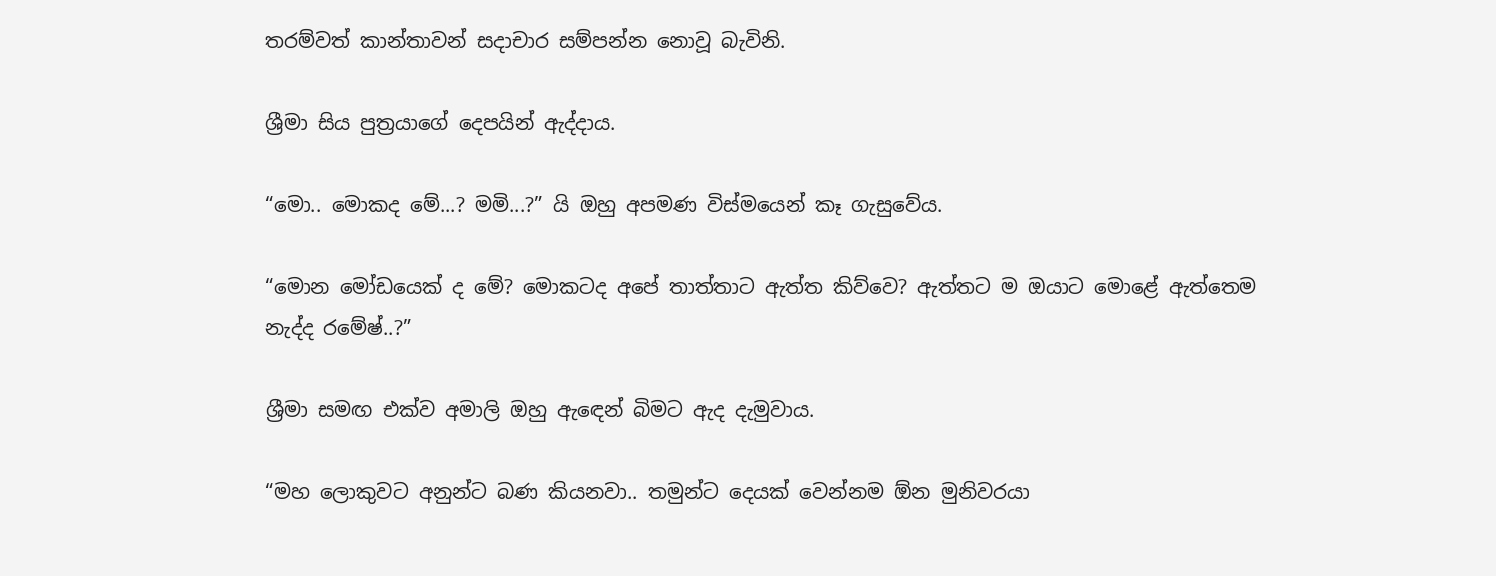තරම්වත් කාන්තාවන් සදාචාර සම්පන්න නොවූ බැවිනි.

ශ්‍රීමා සිය පුත්‍රයාගේ දෙපයින් ඇද්දාය.

“මො.. මොකද මේ...? මමි...?” යි ඔහු අපමණ විස්මයෙන් කෑ ගැසුවේය.

“මොන මෝඩයෙක් ද මේ? මොකටද අපේ තාත්තාට ඇත්ත කිව්වෙ? ඇත්තට ම ඔයාට මොළේ ඇත්තෙම නැද්ද රමේෂ්..?”

ශ්‍රීමා සමඟ එක්ව අමාලි ඔහු ඇ‍ඳෙන් බිමට ඇද දැමුවාය.

“මහ ලොකුවට අනුන්ට බණ කියනවා.. තමුන්ට දෙයක් වෙන්නම ඕන මුනිවරයා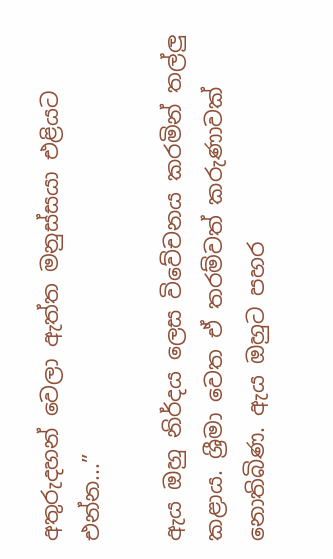අතුරුදහන් වෙලා ඇත්ත මනුස්සයා එළියට එන්න...”

ඇය ඔහු නිර්දය ලෙස විවේචනය කරමින් තල්ලු කළාය. ශ්‍රීමා වෙත ඒ තරම්වත් කරුණාවක් නොතිබිණ. ඇය ඔහුට පහර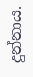දුන්නාය.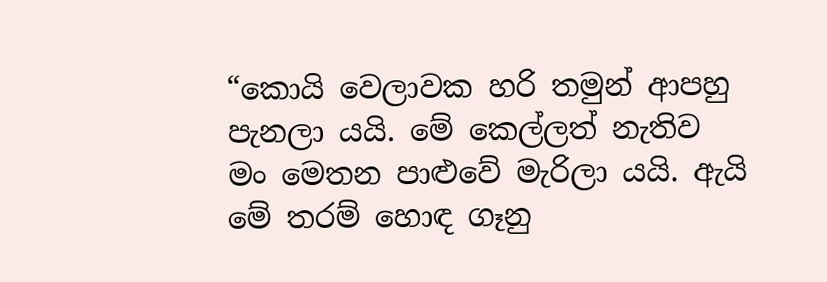“කොයි වෙලාවක හරි තමුන් ආපහු පැනලා යයි. මේ කෙල්ලත් නැතිව මං මෙතන පාළුවේ මැරිලා යයි. ඇයි මේ තරම් ‍හොඳ ගෑනු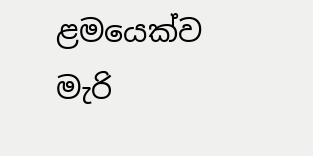ළමයෙක්ව මැරි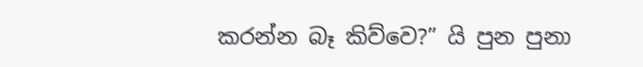කරන්න බෑ කිව්වෙ?” යි පුන පුනා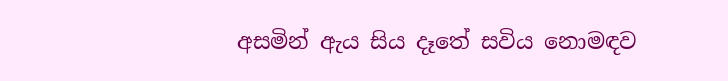අසමින් ඇය සිය දෑතේ සවිය නොමඳව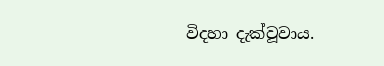විදහා දැක්වූවාය.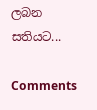ලබන සතියට‍...

Comments